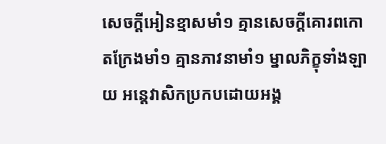សេចក្តីអៀនខ្មាសមាំ១ គ្មានសេចក្តីគោរពកោតក្រែងមាំ១ គ្មានភាវនាមាំ១ ម្នាលភិក្ខុទាំងឡាយ អន្តេវាសិកប្រកបដោយអង្គ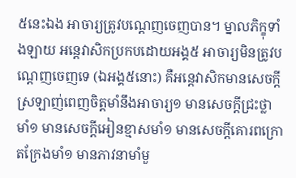៥នេះឯង អាចារ្យត្រូវបណ្តេញចេញបាន។ ម្នាលភិក្ខុទាំងឡាយ អន្តេវាសិកប្រកបដោយអង្គ៥ អាចារ្យមិនត្រូវបណ្តេញចេញទេ (ឯអង្គ៥នោះ) គឺអន្តេវាសិកមានសេចក្តីស្រឡាញ់ពេញចិត្តមាំនឹងអាចារ្យ១ មានសេចក្តីជ្រះថ្លាមាំ១ មានសេចក្តីអៀនខ្មាសមាំ១ មានសេចក្តីគោរពក្រោតក្រែងមាំ១ មានភាវនាមាំមួ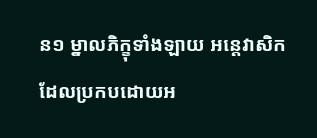ន១ ម្នាលភិក្ខុទាំងឡាយ អន្តេវាសិកដែលប្រកបដោយអ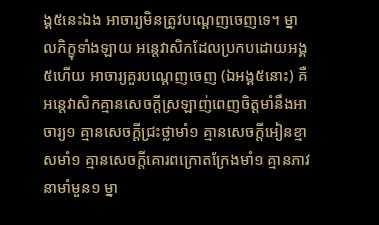ង្គ៥នេះឯង អាចារ្យមិនត្រូវបណ្តេញចេញទេ។ ម្នាលភិក្ខុទាំងឡាយ អន្តេវាសិកដែលប្រកបដោយអង្គ៥ហើយ អាចារ្យគួរបណ្តេញចេញ (ឯអង្គ៥នោះ) គឺអន្តេវាសិកគ្មានសេចក្តីស្រឡាញ់ពេញចិត្តមាំនឹងអាចារ្យ១ គ្មានសេចក្តីជ្រះថ្លាមាំ១ គ្មានសេចក្តីអៀនខ្មាសមាំ១ គ្មានសេចក្តីគោរពក្រោតក្រែងមាំ១ គ្មានភាវនាមាំមួន១ ម្នា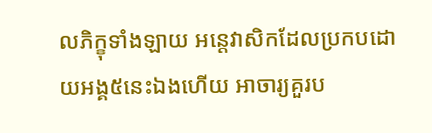លភិក្ខុទាំងឡាយ អន្តេវាសិកដែលប្រកបដោយអង្គ៥នេះឯងហើយ អាចារ្យគួរប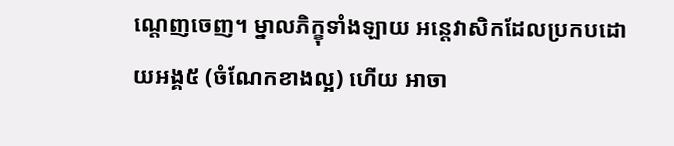ណ្តេញចេញ។ ម្នាលភិក្ខុទាំងឡាយ អន្តេវាសិកដែលប្រកបដោយអង្គ៥ (ចំណែកខាងល្អ) ហើយ អាចា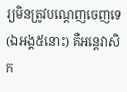រ្យមិនត្រូវបណ្តេញចេញទេ (ឯអង្គ៥នោះ) គឺអន្តេវាសិក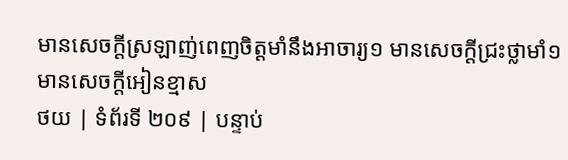មានសេចក្តីស្រឡាញ់ពេញចិត្តមាំនឹងអាចារ្យ១ មានសេចក្តីជ្រះថ្លាមាំ១ មានសេចក្តីអៀនខ្មាស
ថយ | ទំព័រទី ២០៩ | បន្ទាប់